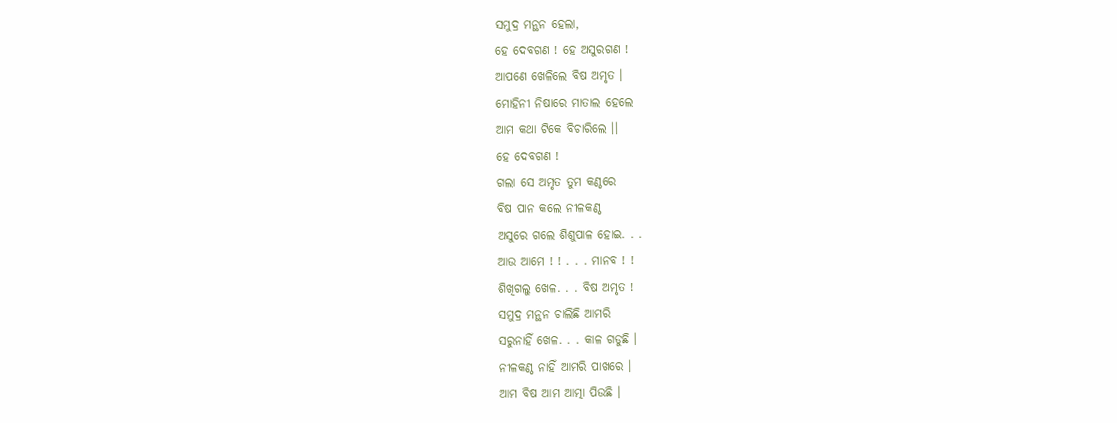ସମୁଦ୍ର ମନ୍ଥନ ହେଲା,
ହେ ଦେବଗଣ ! ହେ ଅସୁରଗଣ !
ଆପଣେ ଖେଳିଲେ ବିଷ ଅମୃତ ।
ମୋହିନୀ ନିଷାରେ ମାତାଲ ହେଲେ
ଆମ କଥା ଟିକେ ବିଚାରିଲେ ।।
ହେ ଦେବଗଣ !
ଗଲା ସେ ଅମୃତ ତୁମ କଣ୍ଠରେ
ବିଷ ପାନ କଲେ ନୀଳକଣ୍ଠ
ଅସୁରେ ଗଲେ ଶିଶୁପାଳ ହୋଇ. . .
ଆଉ ଆମେ ! ! . . . ମାନବ ! !
ଶିଖିଗଲୁ ଖେଳ. . . ବିଷ ଅମୃତ !
ସମୁଦ୍ର ମନ୍ଥନ ଚାଲିଛି ଆମରି
ସରୁନାହିଁ ଖେଳ. . . କାଳ ଗଡୁଛି ।
ନୀଳକଣ୍ଠ ନାହିଁ ଆମରି ପାଖରେ ।
ଆମ ବିଷ ଆମ ଆତ୍ମା ପିଉଛି ।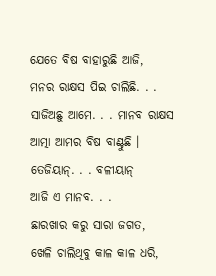ଯେତେ ବିଷ ବାହାରୁଛି ଆଜି,
ମନର ରାକ୍ଷସ ପିଇ ଚାଲିଛି. . .
ସାଜିଅଛୁ ଆମେ. . . ମାନବ ରାକ୍ଷସ
ଆତ୍ମା ଆମର ବିଷ ବାଣ୍ଟୁଛି ।
ତେଜିୟାନ୍. . . ବଳୀୟାନ୍
ଆଜି ଏ ମାନବ. . .
ଛାରଖାର କରୁ ସାରା ଜଗତ,
ଖେଳି ଚାଲିଥିବୁ କାଳ କାଳ ଧରି,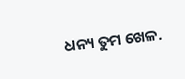ଧନ୍ୟ ତୁମ ଖେଳ.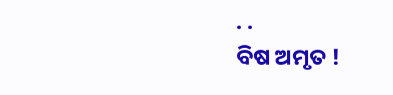. .
ବିଷ ଅମୃତ !